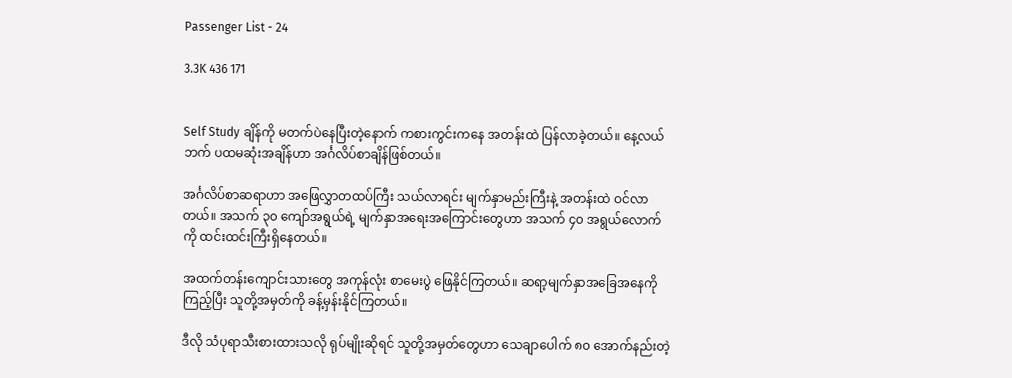Passenger List - 24

3.3K 436 171


Self Study ချိန်ကို မတက်ပဲနေပြီးတဲ့နောက် ကစားကွင်းကနေ အတန်းထဲ ပြန်လာခဲ့တယ်။ နေ့လယ်ဘက် ပထမဆုံးအချိန်ဟာ အင်္ဂလိပ်စာချိန်ဖြစ်တယ်။

အင်္ဂလိပ်စာဆရာဟာ အဖြေလွှာတထပ်ကြီး သယ်လာရင်း မျက်နှာမည်းကြီးနဲ့ အတန်းထဲ ဝင်လာတယ်။ အသက် ၃၀ ကျော်အရွယ်ရဲ့ မျက်နှာအရေးအကြောင်းတွေဟာ အသက် ၄၀ အရွယ်လောက်ကို ထင်းထင်းကြီးရှိနေတယ်။

အထက်တန်းကျောင်းသားတွေ အကုန်လုံး စာမေးပွဲ ဖြေနိုင်ကြတယ်။ ဆရာ့မျက်နှာအခြေအနေကို ကြည့်ပြီး သူတို့အမှတ်ကို ခန့်မှန်းနိုင်ကြတယ်။

ဒီလို သံပုရာသီးစားထားသလို ရုပ်မျိုးဆိုရင် သူတို့အမှတ်တွေဟာ သေချာပေါက် ၈၀ အောက်နည်းတဲ့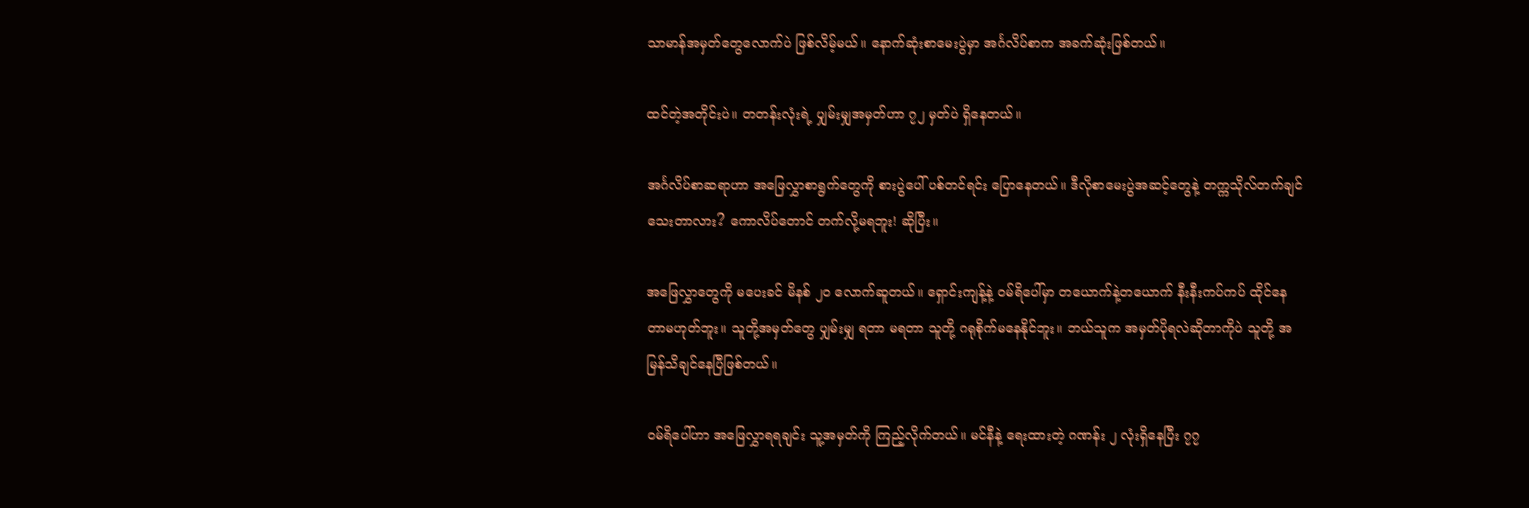သာမာန်အမှတ်တွေလောက်ပဲ ဖြစ်လိမ့်မယ်။ နောက်ဆုံးစာမေးပွဲမှာ အင်္ဂလိပ်စာက အခက်ဆုံးဖြစ်တယ်။

ထင်တဲ့အတိုင်းပဲ။ တတန်းလုံးရဲ့ ပျှမ်းမျှအမှတ်ဟာ ၇၂ မှတ်ပဲ ရှိနေတယ်။

အင်္ဂလိပ်စာဆရာဟာ အဖြေလွှာစာရွက်တွေကို စားပွဲပေါ် ပစ်တင်ရင်း ပြောနေတယ်။ ဒီလိုစာမေးပွဲအဆင့်တွေနဲ့ တက္ကသိုလ်တက်ချင်သေးတာလား? ကောလိပ်တောင် တက်လို့မရဘူး! ဆိုပြီး။

အဖြေလွှာတွေကို မပေးခင် မိနစ် ၂၀ လောက်ဆူတယ်။ ရှောင်းကျန့်နဲ့ ဝမ်ရိပေါ်မှာ တယောက်နဲ့တယောက် နီးနီးကပ်ကပ် ထိုင်နေတာမဟုတ်ဘူး။ သူတို့အမှတ်တွေ ပျှမ်းမျှ ရတာ မရတာ သူတို့ ဂရုစိုက်မနေနိုင်ဘူး။ ဘယ်သူက အမှတ်ပိုရလဲဆိုတာကိုပဲ သူတို့ အမြန်သိချင်နေပြီဖြစ်တယ်။

ဝမ်ရိပေါ်ဟာ အဖြေလွှာရရချင်း သူ့အမှတ်ကို ကြည့်လိုက်တယ်။ မင်နီနဲ့ ရေးထားတဲ့ ဂဏန်း ၂ လုံးရှိနေပြီး ၇၇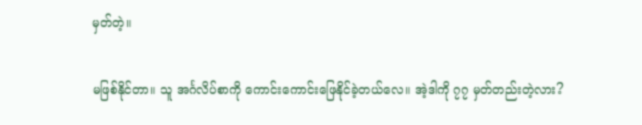မှတ်တဲ့။

မဖြစ်နိုင်တာ။ သူ အင်္ဂလိပ်စာကို ကောင်းကောင်းဖြေနိုင်ခဲ့တယ်လေ။ အဲ့ဒါကို ၇၇ မှတ်တည်းတဲ့လား?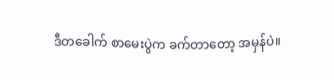ဒီတခေါက် စာမေးပွဲက ခက်တာတော့ အမှန်ပဲ။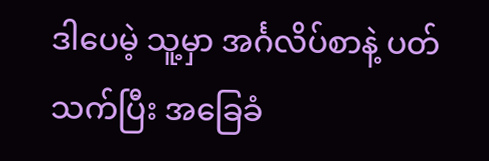ဒါပေမဲ့ သူ့မှာ အင်္ဂလိပ်စာနဲ့ ပတ်သက်ပြီး အခြေခံ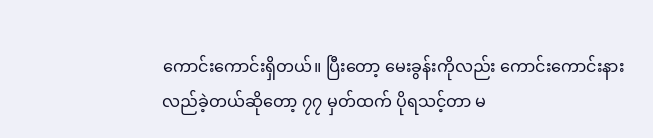ကောင်းကောင်းရှိတယ်။ ပြီးတော့ မေးခွန်းကိုလည်း ကောင်းကောင်းနားလည်ခဲ့တယ်ဆိုတော့ ၇၇ မှတ်ထက် ပိုရသင့်တာ မ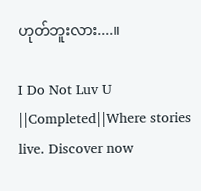ဟုတ်ဘူးလား....။

I Do Not Luv U ||Completed||Where stories live. Discover now